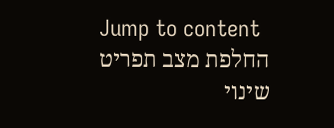Jump to content
החלפת מצב תפריט
שינוי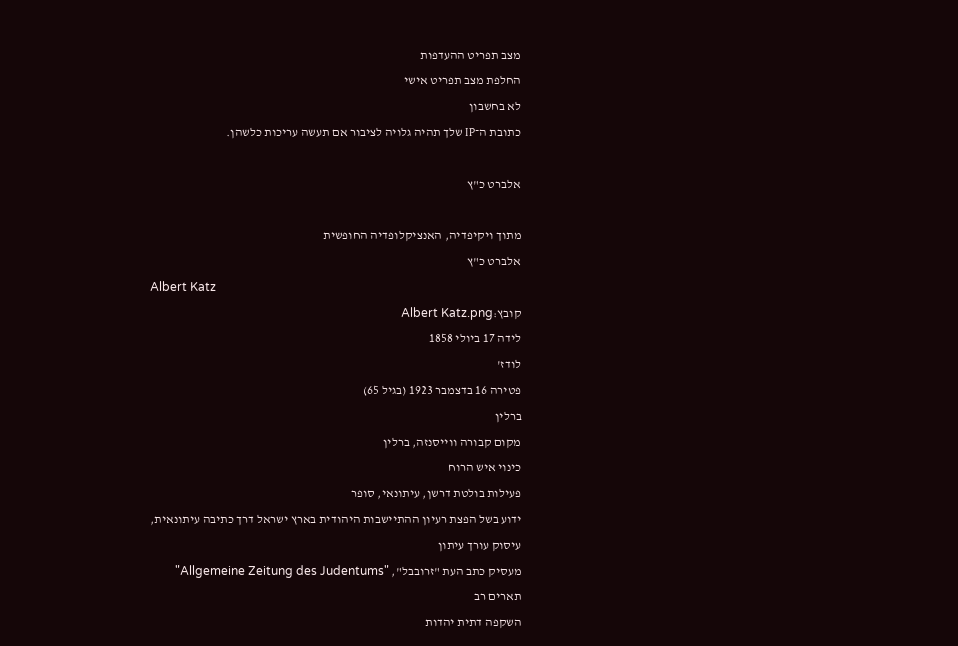מצב תפריט ההעדפות
החלפת מצב תפריט אישי
לא בחשבון
כתובת ה־IP שלך תהיה גלויה לציבור אם תעשה עריכות כלשהן.

אלברט כ"ץ

מתוך ויקיפדיה, האנציקלופדיה החופשית
אלברט כ"ץ
Albert Katz
קובץ:Albert Katz.png
לידה 17 ביולי 1858
לודז'
פטירה 16 בדצמבר 1923 (בגיל 65)
ברלין
מקום קבורה ווייסנזה, ברלין
כינוי איש הרוח
פעילות בולטת דרשן, עיתונאי, סופר
ידוע בשל הפצת רעיון ההתיישבות היהודית בארץ ישראל דרך כתיבה עיתונאית,
עיסוק עורך עיתון
מעסיק כתב העת "זרובבל", "Allgemeine Zeitung des Judentums"
תארים רב
השקפה דתית יהדות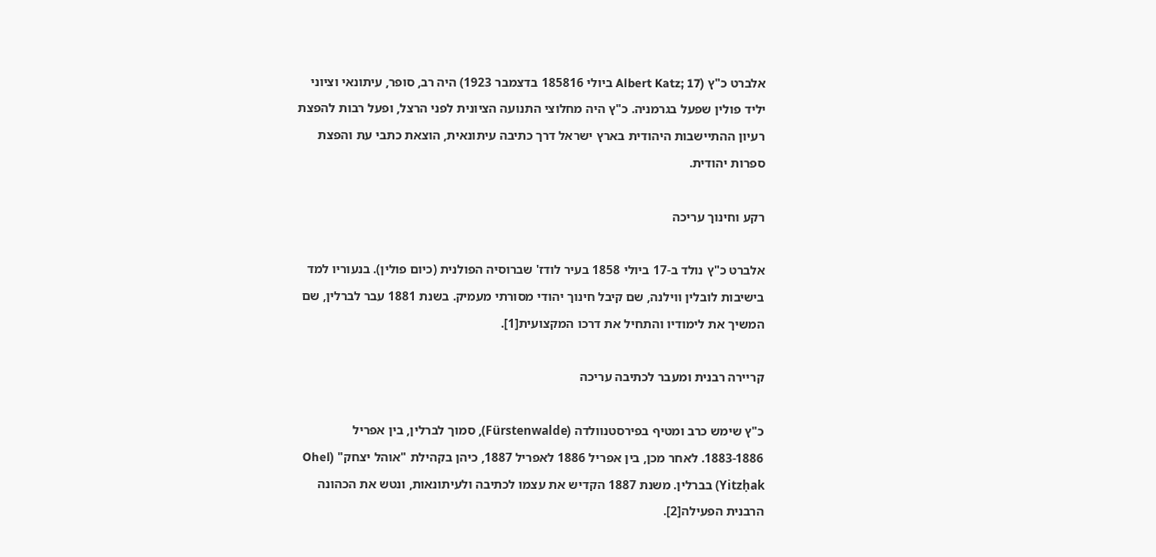אלברט כ"ץ (Albert Katz; 17 ביולי 185816 בדצמבר 1923) היה רב, סופר, עיתונאי וציוני יליד פולין שפעל בגרמניה. כ"ץ היה מחלוצי התנועה הציונית לפני הרצל, ופעל רבות להפצת רעיון ההתיישבות היהודית בארץ ישראל דרך כתיבה עיתונאית, הוצאת כתבי עת והפצת ספרות יהודית.

רקע וחינוך עריכה

אלברט כ"ץ נולד ב-17 ביולי 1858 בעיר לודז' שברוסיה הפולנית (כיום פולין). בנעוריו למד בישיבות לובלין ווילנה, שם קיבל חינוך יהודי מסורתי מעמיק. בשנת 1881 עבר לברלין, שם המשיך את לימודיו והתחיל את דרכו המקצועית[1].

קריירה רבנית ומעבר לכתיבה עריכה

כ"ץ שימש כרב ומטיף בפירסטנוולדה (Fürstenwalde), סמוך לברלין, בין אפריל 1883-1886. לאחר מכן, בין אפריל 1886 לאפריל 1887, כיהן בקהילת "אוהל יצחק" (Ohel Yitzḥak) בברלין. משנת 1887 הקדיש את עצמו לכתיבה ולעיתונאות, ונטש את הכהונה הרבנית הפעילה[2].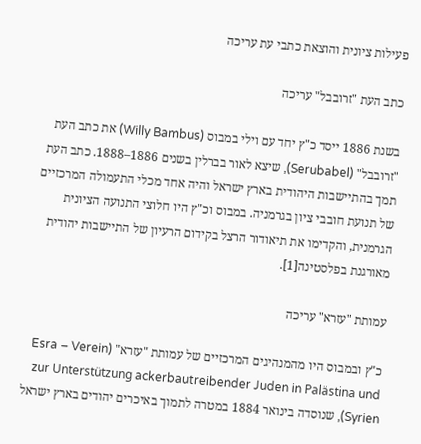פעילות ציונית והוצאת כתבי עת עריכה

כתב העת "זרובבל" עריכה

בשנת 1886 ייסד כ"ץ יחד עם וילי במבוס (Willy Bambus) את כתב העת "זרובבל" (Serubabel), שיצא לאור בברלין בשנים 1886–1888. כתב העת תמך בהתיישבות היהודית בארץ ישראל והיה אחד מכלי התעמולה המרכזיים של תנועת חובבי ציון בגרמניה. במבוס וכ"ץ היו חלוצי התנועה הציונית הגרמנית, והקדימו את תיאודור הרצל בקידום הרעיון של התיישבות יהודית מאורגנת בפלסטינה[1].

עמותת "עזרא" עריכה

כ"ץ ובמבוס היו מהמנהיגים המרכזיים של עמותת "עזרא" (Esra – Verein zur Unterstützung ackerbautreibender Juden in Palästina und Syrien), שנוסדה בינואר 1884 במטרה לתמוך באיכרים יהודים בארץ ישראל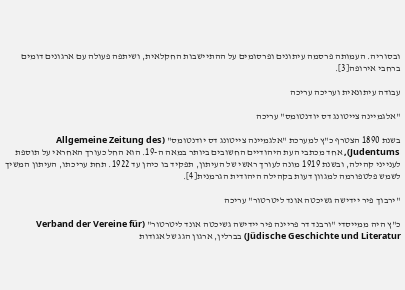ובסוריה. העמותה פרסמה עיתונים ופרסומים על ההתיישבות החקלאית, ושיתפה פעולה עם ארגונים דומים ברחבי אירופה[3].

עבודה עיתונאית ועריכה עריכה

"אלגמיינה צייטונג דס יודנטומס" עריכה

בשנת 1890 הצטרף כ"ץ למערכת "אלגמיינה צייטונג דס יודנטומס" (Allgemeine Zeitung des Judentums), אחד מכתבי העת היהודיים החשובים ביותר במאה ה-19. הוא החל כעורך האחראי על תוספת לענייני קהילה, ובשנת 1919 מונה לעורך ראשי של העיתון, תפקיד בו כיהן עד 1922. תחת עריכתו, העיתון המשיך לשמש פלטפורמה למגוון דעות בקהילה היהודית הגרמנית[4].

"ירבוך פיר יידישה גשיכטה אונד ליטרטור" עריכה

כ"ץ היה ממייסדי "ורבנד דר פריינה פיר יידישה גשיכטה אונד ליטרטור" (Verband der Vereine für Jüdische Geschichte und Literatur) בברלין, ארגון הגג של אגודות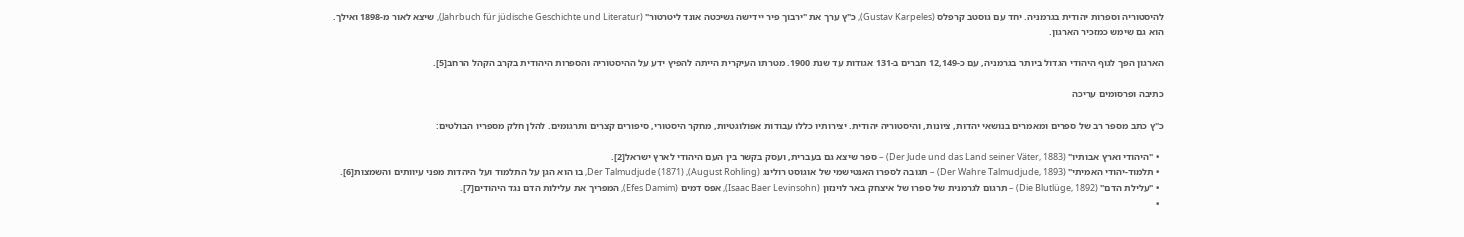להיסטוריה וספרות יהודית בגרמניה. יחד עם גוסטב קרפלס (Gustav Karpeles), כ"ץ ערך את "ירבוך פיר יידישה גשיכטה אונד ליטרטור" (Jahrbuch für jüdische Geschichte und Literatur), שיצא לאור מ-1898 ואילך. הוא גם שימש כמזכיר הארגון.

הארגון הפך לגוף היהודי הגדול ביותר בגרמניה, עם כ-12,149 חברים ב-131 אגודות עד שנת 1900. מטרתו העיקרית הייתה להפיץ ידע על ההיסטוריה והספרות היהודית בקרב הקהל הרחב[5].

כתיבה ופרסומים עריכה

כ"ץ כתב מספר רב של ספרים ומאמרים בנושאי יהדות, ציונות, והיסטוריה יהודית. יצירותיו כללו עבודות אפולוגטיות, מחקר היסטורי, סיפורים קצרים ותרגומים. להלן חלק מספריו הבולטים:

  • "היהודי וארץ אבותיו" (Der Jude und das Land seiner Väter, 1883) – ספר שיצא גם בעברית, ועסק בקשר בין העם היהודי לארץ ישראל[2].
  • תלמוד-יהודי האמיתי" (Der Wahre Talmudjude, 1893) – תגובה לספרו האנטישמי של אוגוסט רולינג (August Rohling), Der Talmudjude (1871), בו הוא הגן על התלמוד ועל היהדות מפני עיוותים והשמצות[6].
  • "עלילת הדם" (Die Blutlüge, 1892) – תרגום לגרמנית של ספרו של איצחק באר לוינזון (Isaac Baer Levinsohn), אפס דמים (Efes Damim), המפריך את עלילות הדם נגד היהודים[7].
  •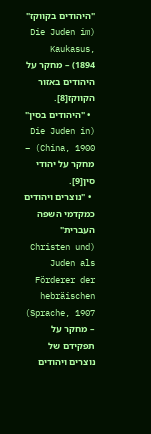"היהודים בקווקז" (Die Juden im Kaukasus, 1894) – מחקר על היהודים באזור הקווקז[8].
  • "היהודים בסין" (Die Juden in China, 1900) – מחקר על יהודי סין[9].
  • "נוצרים ויהודים כמקדמי השפה העברית" (Christen und Juden als Förderer der hebräischen Sprache, 1907) – מחקר על תפקידם של נוצרים ויהודים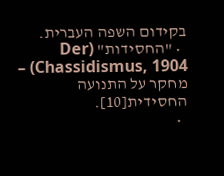בקידום השפה העברית.
  • "החסידות" (Der Chassidismus, 1904) – מחקר על התנועה החסידית[10].
  •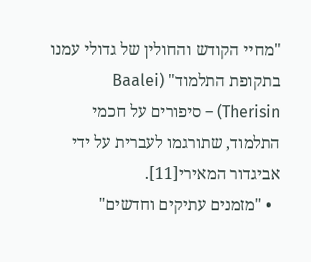"מחיי הקודש והחולין של גדולי עמנו בתקופת התלמוד" (Baalei Therisin) – סיפורים על חכמי התלמוד, שתורגמו לעברית על ידי אביגדור המאירי[11].
  • "מזמנים עתיקים וחדשים"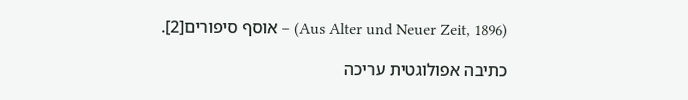(Aus Alter und Neuer Zeit, 1896) – אוסף סיפורים[2].

כתיבה אפולוגטית עריכה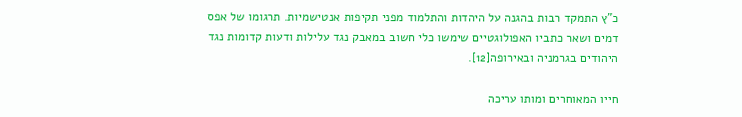כ"ץ התמקד רבות בהגנה על היהדות והתלמוד מפני תקיפות אנטישמיות. תרגומו של אפס דמים ושאר כתביו האפולוגטיים שימשו כלי חשוב במאבק נגד עלילות ודעות קדומות נגד היהודים בגרמניה ובאירופה[12].

חייו המאוחרים ומותו עריכה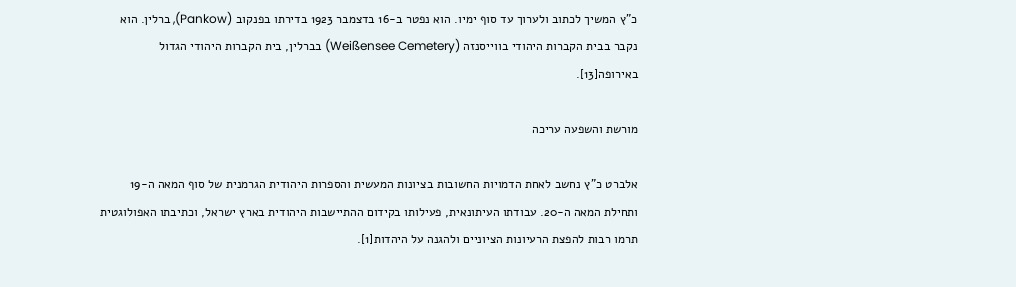כ"ץ המשיך לכתוב ולערוך עד סוף ימיו. הוא נפטר ב-16 בדצמבר 1923 בדירתו בפנקוב (Pankow), ברלין. הוא נקבר בבית הקברות היהודי בווייסנזה (Weißensee Cemetery) בברלין, בית הקברות היהודי הגדול באירופה[13].

מורשת והשפעה עריכה

אלברט כ"ץ נחשב לאחת הדמויות החשובות בציונות המעשית והספרות היהודית הגרמנית של סוף המאה ה-19 ותחילת המאה ה-20. עבודתו העיתונאית, פעילותו בקידום ההתיישבות היהודית בארץ ישראל, וכתיבתו האפולוגטית תרמו רבות להפצת הרעיונות הציוניים ולהגנה על היהדות[1].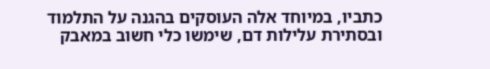כתביו, במיוחד אלה העוסקים בהגנה על התלמוד ובסתירת עלילות דם, שימשו כלי חשוב במאבק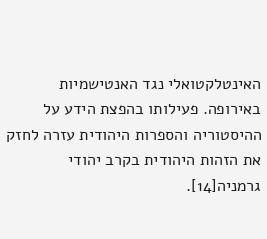האינטלקטואלי נגד האנטישמיות באירופה. פעילותו בהפצת הידע על ההיסטוריה והספרות היהודית עזרה לחזק את הזהות היהודית בקרב יהודי גרמניה[14].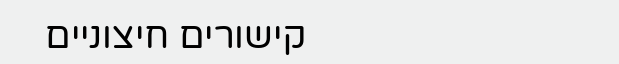קישורים חיצוניים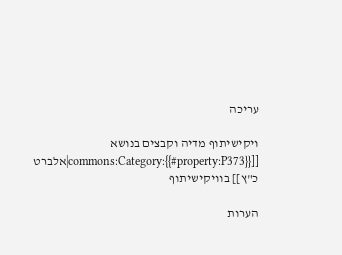עריכה

ויקישיתוף מדיה וקבצים בנושא [[commons:Category:{{#property:P373}}|אלברט כ"ץ]] בוויקישיתוף

הערות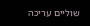שוליים עריכה